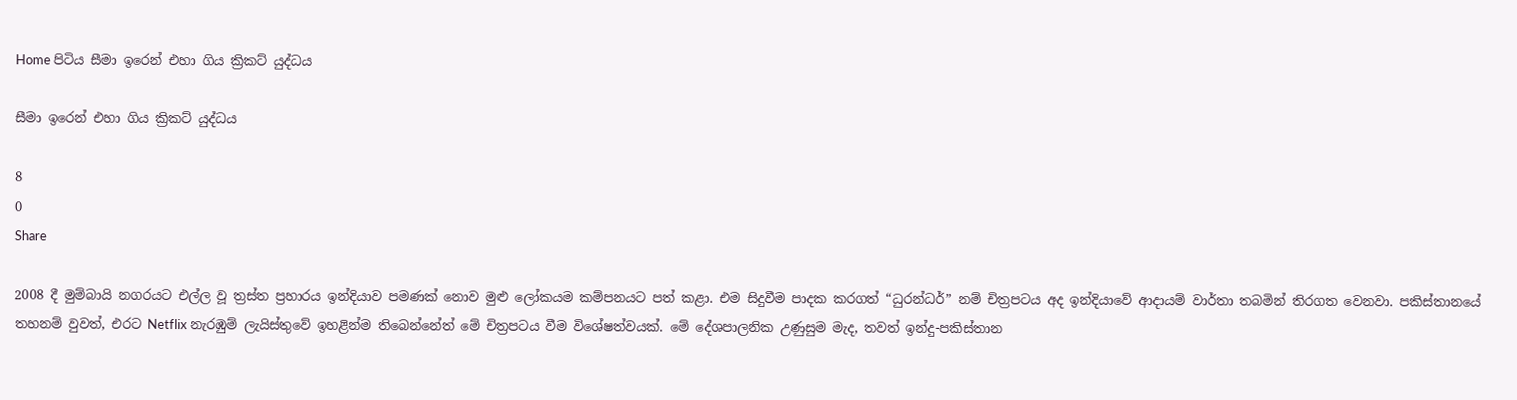Home පිටිය සීමා ඉරෙන් එහා ගිය ක්‍රිකට් යුද්ධය

සීමා ඉරෙන් එහා ගිය ක්‍රිකට් යුද්ධය

8
0
Share

2008 දී මුම්බායි නගරයට එල්ල වූ ත්‍රස්ත ප්‍රහාරය ඉන්දියාව පමණක් නොව මුළු ලෝකයම කම්පනයට පත් කළා. එම සිදුවීම පාදක කරගත් “ධුරන්ධර්” නම් චිත්‍රපටය අද ඉන්දියාවේ ආදායම් වාර්තා තබමින් තිරගත වෙනවා. පකිස්තානයේ තහනම් වුවත්, එරට Netflix නැරඹුම් ලැයිස්තුවේ ඉහළින්ම තිබෙන්නේත් මේ චිත්‍රපටය වීම විශේෂත්වයක්. මේ දේශපාලනික උණුසුම මැද, තවත් ඉන්දු-පකිස්තාන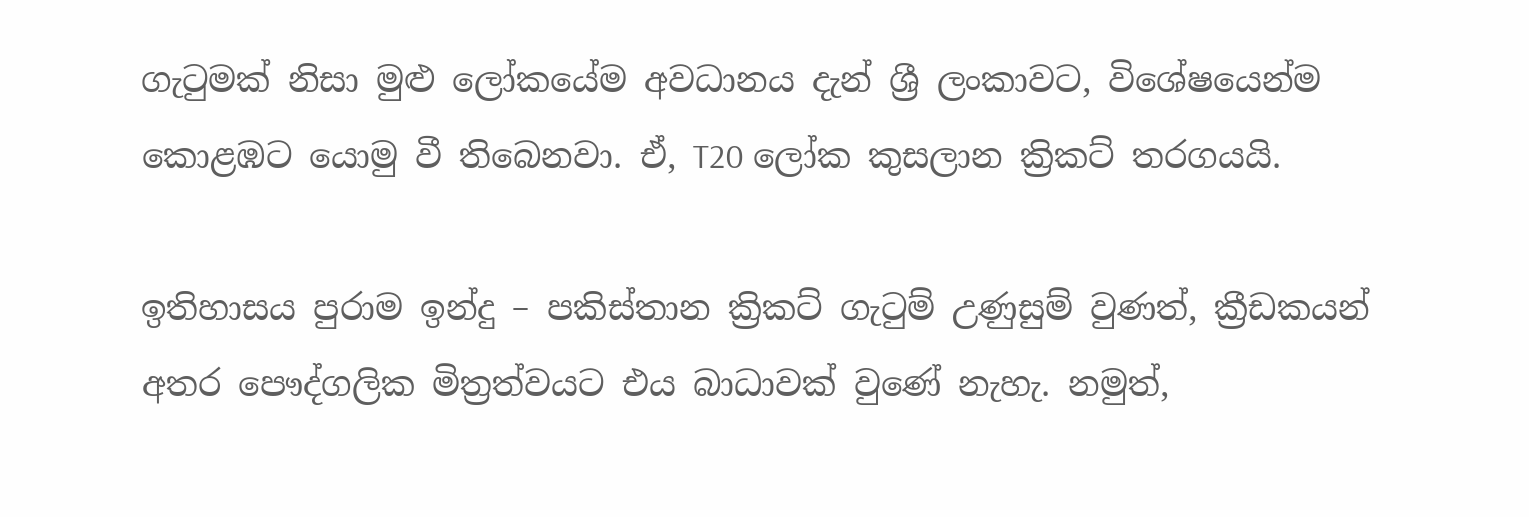ගැටුමක් නිසා මුළු ලෝකයේම අවධානය දැන් ශ්‍රී ලංකාවට, විශේෂයෙන්ම කොළඹට යොමු වී තිබෙනවා. ඒ, T20 ලෝක කුසලාන ක්‍රිකට් තරගයයි.

ඉතිහාසය පුරාම ඉන්දු – පකිස්තාන ක්‍රිකට් ගැටුම් උණුසුම් වුණත්, ක්‍රීඩකයන් අතර පෞද්ගලික මිත්‍රත්වයට එය බාධාවක් වුණේ නැහැ. නමුත්,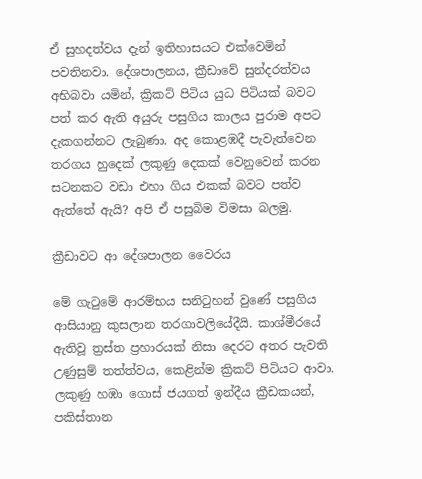ඒ සුහදත්වය දැන් ඉතිහාසයට එක්වෙමින් පවතිනවා. දේශපාලනය, ක්‍රීඩාවේ සුන්දරත්වය අභිබවා යමින්, ක්‍රිකට් පිටිය යුධ පිටියක් බවට පත් කර ඇති අයුරු පසුගිය කාලය පුරාම අපට දැකගන්නට ලැබුණා. අද කොළඹදී පැවැත්වෙන තරගය හුදෙක් ලකුණු දෙකක් වෙනුවෙන් කරන සටනකට වඩා එහා ගිය එකක් බවට පත්ව ඇත්තේ ඇයි? අපි ඒ පසුබිම විමසා බලමු.

ක්‍රීඩාවට ආ දේශපාලන වෛරය

මේ ගැටුමේ ආරම්භය සනිටුහන් වුණේ පසුගිය ආසියානු කුසලාන තරගාවලියේදීයි. කාශ්මීරයේ ඇතිවූ ත්‍රස්ත ප්‍රහාරයක් නිසා දෙරට අතර පැවති උණුසුම් තත්ත්වය, කෙළින්ම ක්‍රිකට් පිටියට ආවා. ලකුණු හඹා ගොස් ජයගත් ඉන්දීය ක්‍රීඩකයන්, පකිස්තාන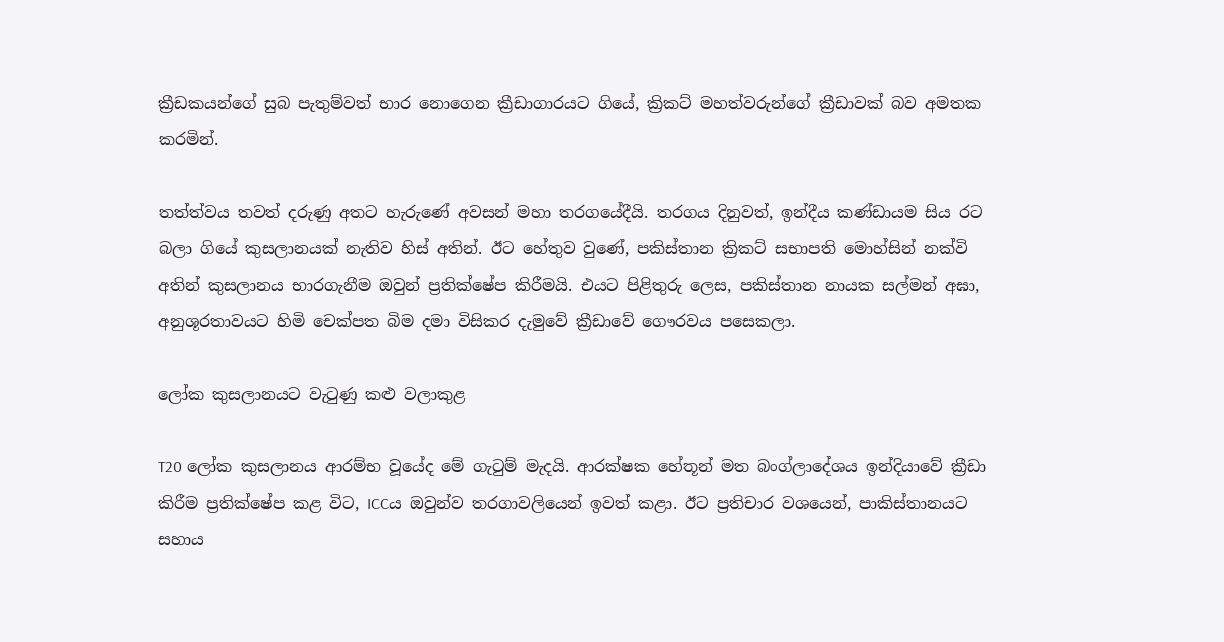ක්‍රීඩකයන්ගේ සුබ පැතුම්වත් භාර නොගෙන ක්‍රීඩාගාරයට ගියේ, ක්‍රිකට් මහත්වරුන්ගේ ක්‍රීඩාවක් බව අමතක කරමින්.

තත්ත්වය තවත් දරුණු අතට හැරුණේ අවසන් මහා තරගයේදීයි. තරගය දිනුවත්, ඉන්දීය කණ්ඩායම සිය රට බලා ගියේ කුසලානයක් නැතිව හිස් අතින්. ඊට හේතුව වුණේ, පකිස්තාන ක්‍රිකට් සභාපති මොහ්සින් නක්වි අතින් කුසලානය භාරගැනීම ඔවුන් ප්‍රතික්ෂේප කිරීමයි. එයට පිළිතුරු ලෙස, පකිස්තාන නායක සල්මන් අඝා, අනුශූරතාවයට හිමි චෙක්පත බිම දමා විසිකර දැමුවේ ක්‍රීඩාවේ ගෞරවය පසෙකලා.

ලෝක කුසලානයට වැටුණු කළු වලාකුළ

T20 ලෝක කුසලානය ආරම්භ වූයේද මේ ගැටුම් මැදයි. ආරක්ෂක හේතූන් මත බංග්ලාදේශය ඉන්දියාවේ ක්‍රීඩා කිරීම ප්‍රතික්ෂේප කළ විට, ICCය ඔවුන්ව තරගාවලියෙන් ඉවත් කළා. ඊට ප්‍රතිචාර වශයෙන්, පාකිස්තානයට සහාය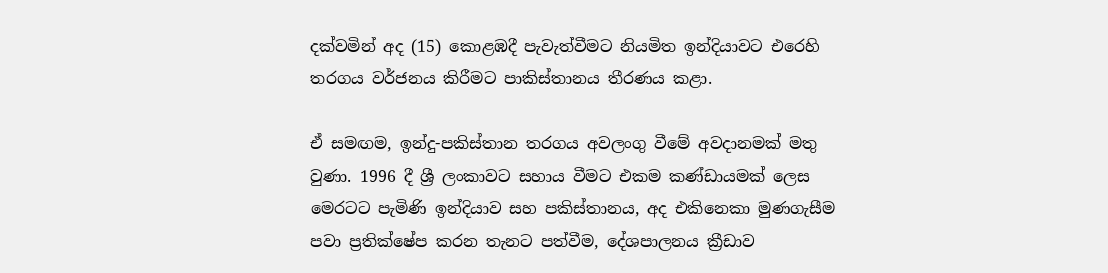දක්වමින් අද (15) කොළඹදී පැවැත්වීමට නියමිත ඉන්දියාවට එරෙහි තරගය වර්ජනය කිරීමට පාකිස්තානය තීරණය කළා.

ඒ සමඟම, ඉන්දු-පකිස්තාන තරගය අවලංගු වීමේ අවදානමක් මතු වුණා. 1996 දී ශ්‍රී ලංකාවට සහාය වීමට එකම කණ්ඩායමක් ලෙස මෙරටට පැමිණි ඉන්දියාව සහ පකිස්තානය, අද එකිනෙකා මුණගැසීම පවා ප්‍රතික්ෂේප කරන තැනට පත්වීම, දේශපාලනය ක්‍රීඩාව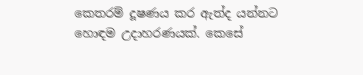කෙතරම් දූෂණය කර ඇත්ද යන්නට හොඳම උදාහරණයක්. කෙසේ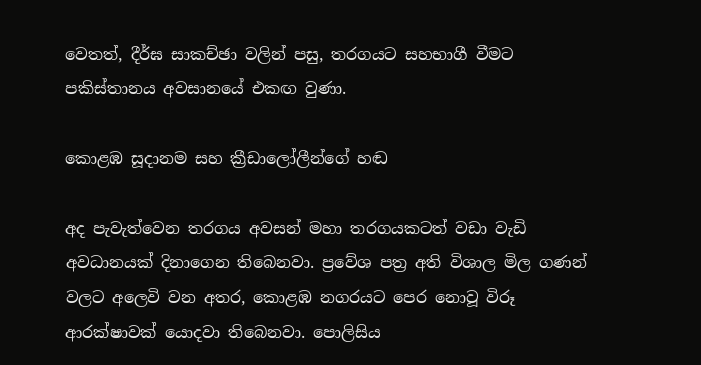වෙතත්, දීර්ඝ සාකච්ඡා වලින් පසු, තරගයට සහභාගී වීමට පකිස්තානය අවසානයේ එකඟ වුණා.

කොළඹ සූදානම සහ ක්‍රීඩාලෝලීන්ගේ හඬ

අද පැවැත්වෙන තරගය අවසන් මහා තරගයකටත් වඩා වැඩි අවධානයක් දිනාගෙන තිබෙනවා. ප්‍රවේශ පත්‍ර අති විශාල මිල ගණන් වලට අලෙවි වන අතර, කොළඹ නගරයට පෙර නොවූ විරූ ආරක්ෂාවක් යොදවා තිබෙනවා. පොලිසිය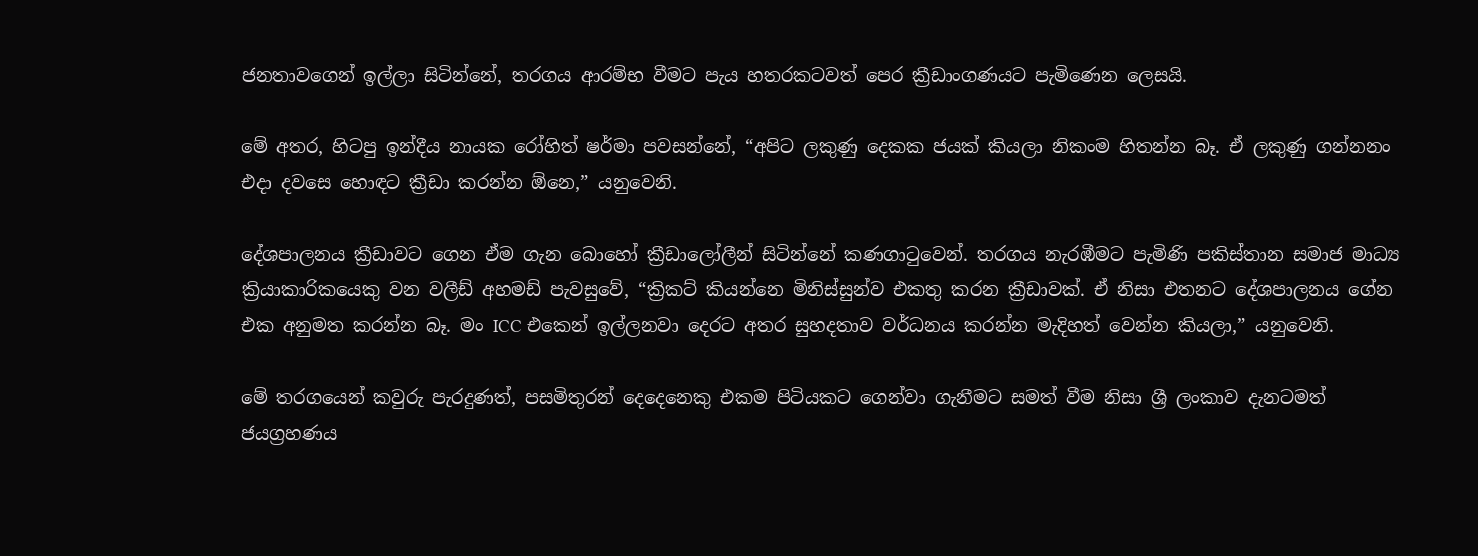ජනතාවගෙන් ඉල්ලා සිටින්නේ, තරගය ආරම්භ වීමට පැය හතරකටවත් පෙර ක්‍රීඩාංගණයට පැමිණෙන ලෙසයි.

මේ අතර, හිටපු ඉන්දීය නායක රෝහිත් ෂර්මා පවසන්නේ, “අපිට ලකුණු දෙකක ජයක් කියලා නිකංම හිතන්න බෑ. ඒ ලකුණු ගන්නනං එදා දවසෙ හොඳට ක්‍රීඩා කරන්න ඕනෙ,” යනුවෙනි.

දේශපාලනය ක්‍රීඩාවට ගෙන ඒම ගැන බොහෝ ක්‍රීඩාලෝලීන් සිටින්නේ කණගාටුවෙන්. තරගය නැරඹීමට පැමිණි පකිස්තාන සමාජ මාධ්‍ය ක්‍රියාකාරිකයෙකු වන වලීඩ් අහමඩ් පැවසුවේ, “ක්‍රිකට් කියන්නෙ මිනිස්සුන්ව එකතු කරන ක්‍රීඩාවක්. ඒ නිසා එතනට දේශපාලනය ගේන එක අනුමත කරන්න බෑ. මං ICC එකෙන් ඉල්ලනවා දෙරට අතර සුහදතාව වර්ධනය කරන්න මැදිහත් වෙන්න කියලා,” යනුවෙනි.

මේ තරගයෙන් කවුරු පැරදුණත්, පසමිතුරන් දෙදෙනෙකු එකම පිටියකට ගෙන්වා ගැනීමට සමත් වීම නිසා ශ්‍රී ලංකාව දැනටමත් ජයග්‍රහණය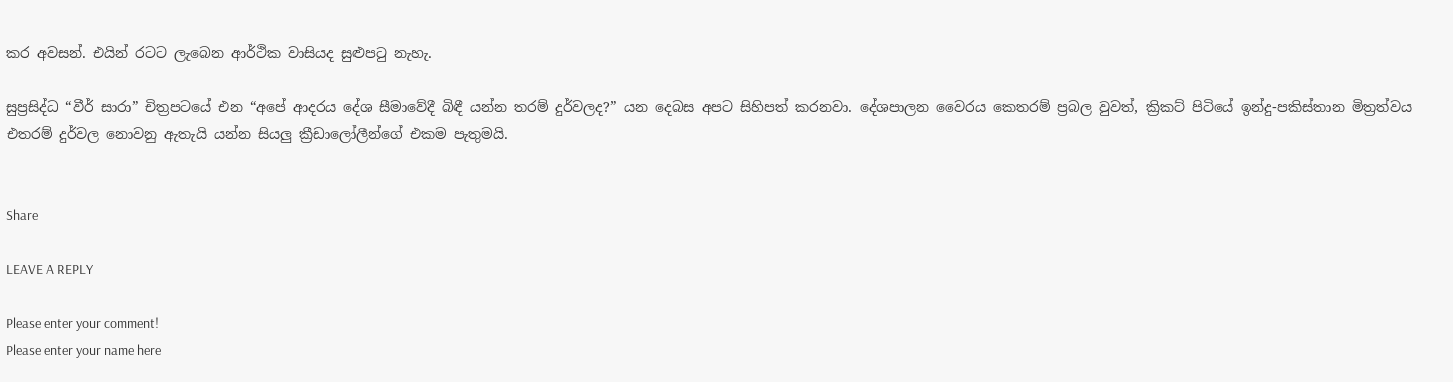කර අවසන්. එයින් රටට ලැබෙන ආර්ථික වාසියද සුළුපටු නැහැ.

සුප්‍රසිද්ධ “වීර් සාරා” චිත්‍රපටයේ එන “අපේ ආදරය දේශ සීමාවේදී බිඳී යන්න තරම් දුර්වලද?” යන දෙබස අපට සිහිපත් කරනවා. දේශපාලන වෛරය කෙතරම් ප්‍රබල වුවත්, ක්‍රිකට් පිටියේ ඉන්දු-පකිස්තාන මිත්‍රත්වය එතරම් දුර්වල නොවනු ඇතැයි යන්න සියලු ක්‍රීඩාලෝලීන්ගේ එකම පැතුමයි.


Share

LEAVE A REPLY

Please enter your comment!
Please enter your name here